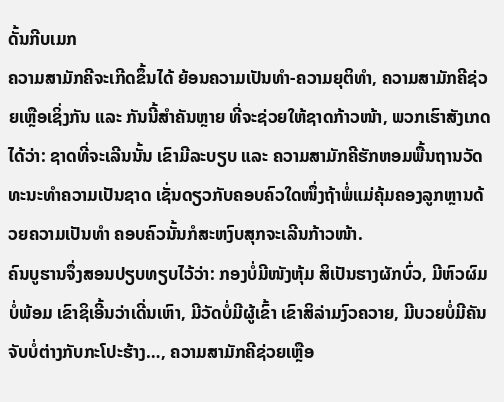ດັ້ນກີບເມກ
ຄວາມສາມັກຄີຈະເກີດຂຶ້ນໄດ້ ຍ້ອນຄວາມເປັນທໍາ-ຄວາມຍຸຕິທໍາ, ຄວາມສາມັກຄີຊ່ວຍເຫຼືອເຊິ່ງກັນ ແລະ ກັນນີ້ສໍາຄັນຫຼາຍ ທີ່ຈະຊ່ວຍໃຫ້ຊາດກ້າວໜ້າ, ພວກເຮົາສັງເກດໄດ້ວ່າ: ຊາດທີ່ຈະເລີນນັ້ນ ເຂົາມີລະບຽບ ແລະ ຄວາມສາມັກຄີຮັກຫອມພື້ນຖານວັດທະນະທໍາຄວາມເປັນຊາດ ເຊັ່ນດຽວກັບຄອບຄົວໃດໜຶ່ງຖ້າພໍ່ແມ່ຄຸ້ມຄອງລູກຫຼານດ້ວຍຄວາມເປັນທໍາ ຄອບຄົວນັ້ນກໍສະຫງົບສຸກຈະເລີນກ້າວໜ້າ.
ຄົນບູຮານຈຶ່ງສອນປຽບທຽບໄວ້ວ່າ: ກອງບໍ່ມີໜັງຫຸ້ມ ສິເປັນຮາງຜັກບົ່ວ, ມີຫົວຜົມບໍ່ພ້ອມ ເຂົາຊິເອີ້ນວ່າເດີ່ນເຫົາ, ມີວັດບໍ່ມີຜູ້ເຂົ້າ ເຂົາສິລ່າມງົວຄວາຍ, ມີບວຍບໍ່ມີຄັນຈັບບໍ່ຕ່າງກັບກະໂປະຮ້າງ…, ຄວາມສາມັກຄີຊ່ວຍເຫຼືອ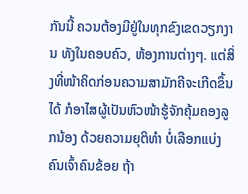ກັນນີ້ ຄວນຕ້ອງມີຢູ່ໃນທຸກຂົງເຂດວຽກງານ ທັງໃນຄອບຄົວ, ຫ້ອງການຕ່າງໆ. ແຕ່ສິ່ງທີ່ໜ້າຄິດກ່ອນຄວາມສາມັກຄີຈະເກີດຂຶ້ນໄດ້ ກໍອາໄສຜູ້ເປັນຫົວໜ້າຮູ້ຈັກຄຸ້ມຄອງລູກນ້ອງ ດ້ວຍຄວາມຍຸຕິທໍາ ບໍ່ເລືອກແບ່ງຄົນເຈົ້າຄົນຂ້ອຍ ຖ້າ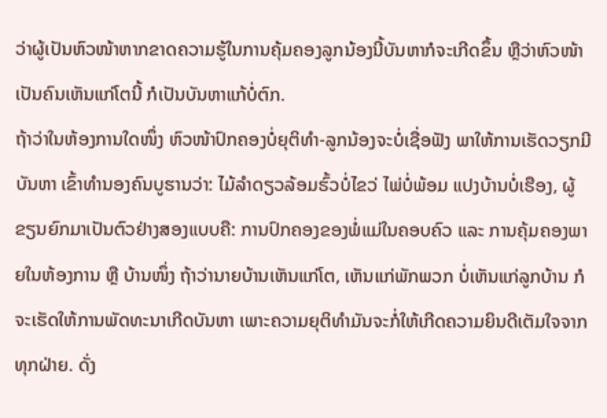ວ່າຜູ້ເປັນຫົວໜ້າຫາກຂາດຄວາມຮູ້ໃນການຄຸ້ມຄອງລູກນ້ອງນີ້ບັນຫາກໍຈະເກີດຂຶ້ນ ຫຼືວ່າຫົວໜ້າເປັນຄົນເຫັນແກ່ໂຕນີ້ ກໍເປັນບັນຫາແກ້ບໍ່ຕົກ.
ຖ້າວ່າໃນຫ້ອງການໃດໜຶ່ງ ຫົວໜ້າປົກຄອງບໍ່ຍຸຕິທໍາ-ລູກນ້ອງຈະບໍ່ເຊື່ອຟັງ ພາໃຫ້ການເຮັດວຽກມີບັນຫາ ເຂົ້າທໍານອງຄົນບູຮານວ່າ: ໄມ້ລໍາດຽວລ້ອມຮົ້ວບໍ່ໄຂວ່ ໄພ່ບໍ່ພ້ອມ ແປງບ້ານບໍ່ເຮືອງ, ຜູ້ຂຽນຍົກມາເປັນຕົວຢ່າງສອງແບບຄື: ການປົກຄອງຂອງພໍ່ແມ່ໃນຄອບຄົວ ແລະ ການຄຸ້ມຄອງພາຍໃນຫ້ອງການ ຫຼື ບ້ານໜຶ່ງ ຖ້າວ່ານາຍບ້ານເຫັນແກ່ໂຕ, ເຫັນແກ່ພັກພວກ ບໍ່ເຫັນແກ່ລູກບ້ານ ກໍຈະເຮັດໃຫ້ການພັດທະນາເກີດບັນຫາ ເພາະຄວາມຍຸຕິທໍາມັນຈະກໍ່ໃຫ້ເກີດຄວາມຍິນດີເຕັມໃຈຈາກທຸກຝ່າຍ. ດັ່ງ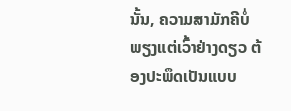ນັ້ນ, ຄວາມສາມັກຄີບໍ່ພຽງແຕ່ເວົ້າຢ່າງດຽວ ຕ້ອງປະພຶດເປັນແບບ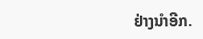ຢ່າງນໍາອີກ.